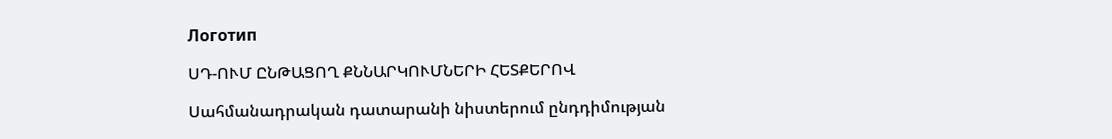Логотип

ՍԴ-ՈՒՄ ԸՆԹԱՑՈՂ ՔՆՆԱՐԿՈՒՄՆԵՐԻ ՀԵՏՔԵՐՈՎ

Սահմանադրական դատարանի նիստերում ընդդիմության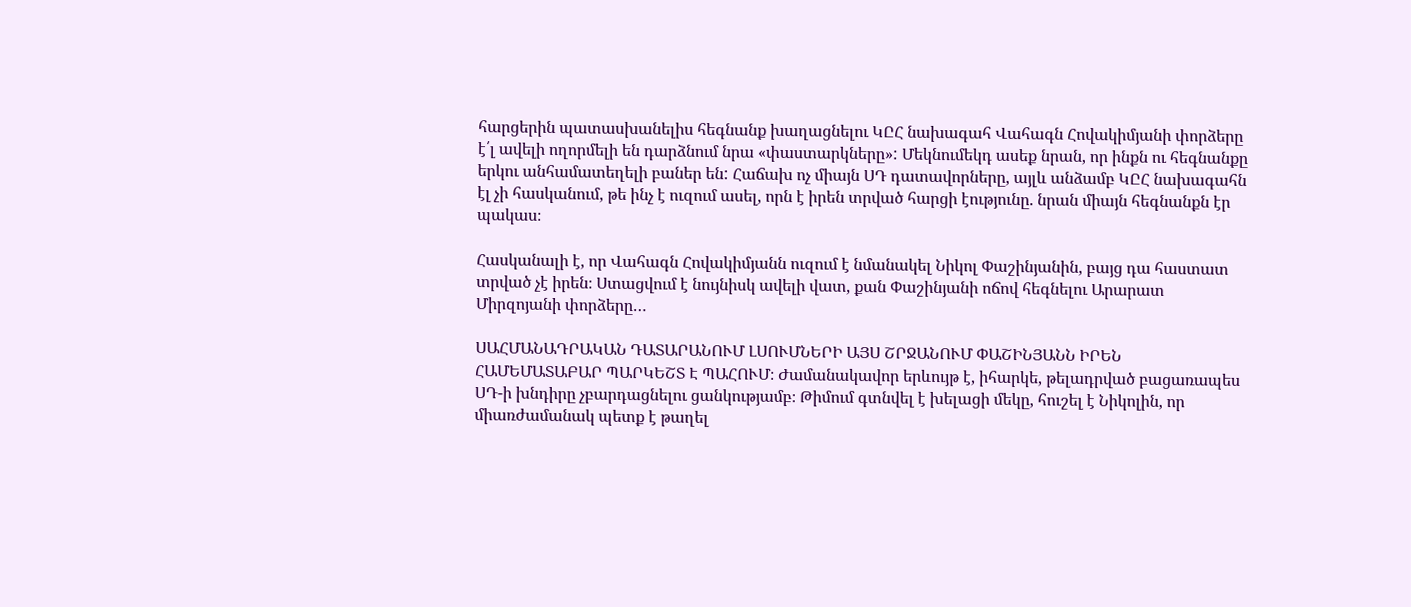հարցերին պատասխանելիս հեգնանք խաղացնելու ԿԸՀ նախագահ Վահագն Հովակիմյանի փորձերը է՛լ ավելի ողորմելի են դարձնում նրա «փաստարկները»: Մեկնումեկդ ասեք նրան, որ ինքն ու հեգնանքը երկու անհամատեղելի բաներ են: Հաճախ ոչ միայն ՍԴ դատավորները, այլև անձամբ ԿԸՀ նախագահն էլ չի հասկանում, թե ինչ է ուզում ասել, որն է իրեն տրված հարցի էությունը. նրան միայն հեգնանքն էր պակաս։

Հասկանալի է, որ Վահագն Հովակիմյանն ուզում է նմանակել Նիկոլ Փաշինյանին, բայց դա հաստատ տրված չէ իրեն։ Ստացվում է նույնիսկ ավելի վատ, քան Փաշինյանի ոճով հեգնելու Արարատ Միրզոյանի փորձերը…

ՍԱՀՄԱՆԱԴՐԱԿԱՆ ԴԱՏԱՐԱՆՈՒՄ ԼՍՈՒՄՆԵՐԻ ԱՅՍ ՇՐՋԱՆՈՒՄ ՓԱՇԻՆՅԱՆՆ ԻՐԵՆ ՀԱՄԵՄԱՏԱԲԱՐ ՊԱՐԿԵՇՏ Է ՊԱՀՈՒՄ։ Ժամանակավոր երևույթ է, իհարկե, թելադրված բացառապես ՍԴ-ի խնդիրը չբարդացնելու ցանկությամբ։ Թիմում գտնվել է խելացի մեկը, հուշել է Նիկոլին, որ միառժամանակ պետք է թաղել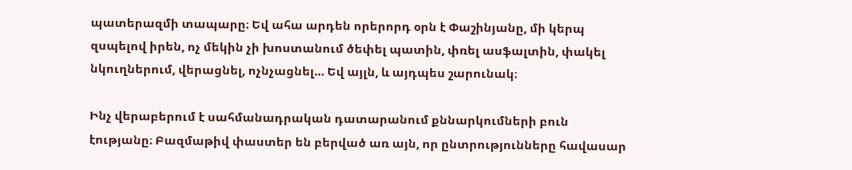պատերազմի տապարը։ Եվ ահա արդեն որերորդ օրն է Փաշինյանը, մի կերպ զսպելով իրեն, ոչ մեկին չի խոստանում ծեփել պատին, փռել ասֆալտին, փակել նկուղներում, վերացնել, ոչնչացնել… Եվ այլն, և այդպես շարունակ։

Ինչ վերաբերում է սահմանադրական դատարանում քննարկումների բուն էությանը։ Բազմաթիվ փաստեր են բերված առ այն, որ ընտրությունները հավասար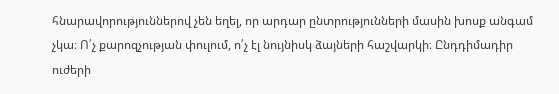հնարավորություններով չեն եղել, որ արդար ընտրությունների մասին խոսք անգամ չկա։ Ո՛չ քարոզչության փուլում, ո՛չ էլ նույնիսկ ձայների հաշվարկի։ Ընդդիմադիր ուժերի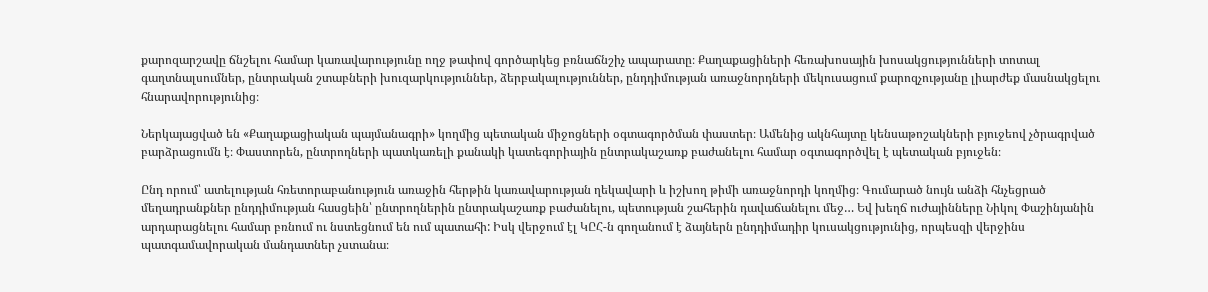քարոզարշավը ճնշելու համար կառավարությունը ողջ թափով գործարկեց բռնաճնշիչ ապարատը։ Քաղաքացիների հեռախոսային խոսակցությունների տոտալ գաղտնալսումներ, ընտրական շտաբների խուզարկություններ, ձերբակալություններ, ընդդիմության առաջնորդների մեկուսացում քարոզչությանը լիարժեք մասնակցելու հնարավորությունից։

Ներկայացված են «Քաղաքացիական պայմանագրի» կողմից պետական միջոցների օգտագործման փաստեր։ Ամենից ակնհայտը կենսաթոշակների բյուջեով չծրագրված բարձրացումն է։ Փաստորեն, ընտրողների պատկառելի քանակի կատեգորիային ընտրակաշառք բաժանելու համար օգտագործվել է պետական բյուջեն։

Ընդ որում՝ ատելության հռետորաբանություն առաջին հերթին կառավարության ղեկավարի և իշխող թիմի առաջնորդի կողմից։ Գումարած նույն անձի հնչեցրած մեղադրանքներ ընդդիմության հասցեին՝ ընտրողներին ընտրակաշառք բաժանելու, պետության շահերին դավաճանելու մեջ… Եվ խեղճ ուժայինները Նիկոլ Փաշինյանին արդարացնելու համար բռնում ու նստեցնում են ում պատահի: Իսկ վերջում էլ ԿԸՀ-ն գողանում է ձայներն ընդդիմադիր կուսակցությունից, որպեսզի վերջինս պատգամավորական մանդատներ չստանա։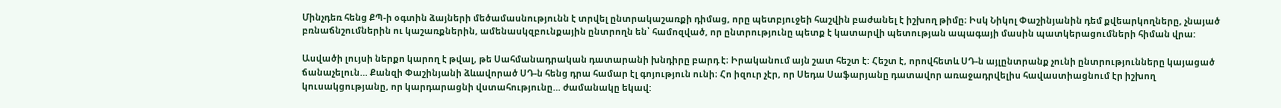Մինչդեռ հենց ՔՊ-ի օգտին ձայների մեծամասնությունն է տրվել ընտրակաշառքի դիմաց, որը պետբյուջեի հաշվին բաժանել է իշխող թիմը։ Իսկ Նիկոլ Փաշինյանին դեմ քվեարկողները, չնայած բռնաճնշումներին ու կաշառքներին, ամենասկզբունքային ընտրողն են՝ համոզված, որ ընտրությունը պետք է կատարվի պետության ապագայի մասին պատկերացումների հիման վրա:

Ասվածի լույսի ներքո կարող է թվալ, թե Սահմանադրական դատարանի խնդիրը բարդ է։ Իրականում այն շատ հեշտ է: Հեշտ է, որովհետև ՍԴ-ն այլընտրանք չունի ընտրությունները կայացած ճանաչելուն… Քանզի Փաշինյանի ձևավորած ՍԴ-ն հենց դրա համար էլ գոյություն ունի։ Հո իզուր չէր, որ Սեդա Սաֆարյանը դատավոր առաջադրվելիս հավաստիացնում էր իշխող կուսակցությանը, որ կարդարացնի վստահությունը… ժամանակը եկավ: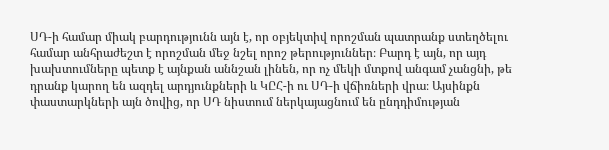ՍԴ-ի համար միակ բարդությունն այն է, որ օբյեկտիվ որոշման պատրանք ստեղծելու համար անհրաժեշտ է որոշման մեջ նշել որոշ թերություններ։ Բարդ է այն, որ այդ խախտումները պետք է այնքան աննշան լինեն, որ ոչ մեկի մտքով անգամ չանցնի, թե դրանք կարող են ազդել արդյունքների և ԿԸՀ-ի ու ՍԴ-ի վճիռների վրա։ Այսինքն փաստարկների այն ծովից, որ ՍԴ նիստում ներկայացնում են ընդդիմության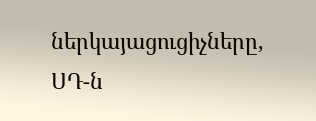ներկայացուցիչները, ՍԴ-ն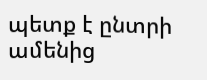պետք է ընտրի ամենից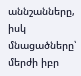աննշանները, իսկ մնացածները՝ մերժի իբր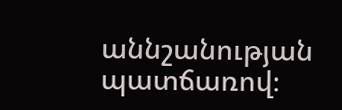աննշանության պատճառով։